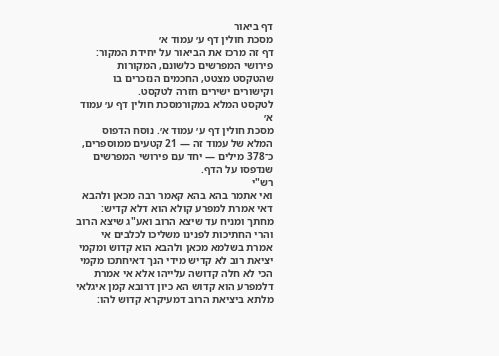דף ביאור
מסכת חולין דף ע׳ עמוד א׳
דף זה מרכז את הביאור על יחידת המקור: פירושי המפרשים כלשונם, המקורות שהטקסט מצטט, החכמים הנזכרים בו וקישורים ישירים חזרה לטקסט.
לטקסט המלא במקורמסכת חולין דף ע׳ עמוד א׳
מסכת חולין דף ע׳ עמוד א׳. נוסח הדפוס המלא של עמוד זה — 21 קטעים ממוספרים, כ־378 מילים — יחד עם פירושי המפרשים שנדפסו על הדף.
רש"י
ואי אתמר בהא בהא קאמר רבה מכאן ולהבא דאי אמרת למפרע קולא הוא דלא קדיש:
מחתך ומניח עד שיצא הרוב ואע"ג שיצא הרוב והרי החתיכות לפנינו משליכו לכלבים אי אמרת בשלמא מכאן ולהבא הוא קדוש ומקמי יציאת רוב לא קדיש מידי הנך דאיחתכו מקמי הכי לא חלה קדושה עלייהו אלא אי אמרת דלמפרע הוא קדוש הא כיון דרובא קמן איגלאי מלתא ביציאת הרוב דמעיקרא קדוש להו: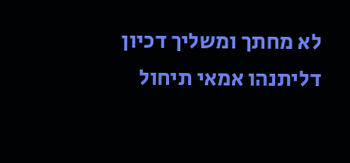לא מחתך ומשליך דכיון דליתנהו אמאי תיחול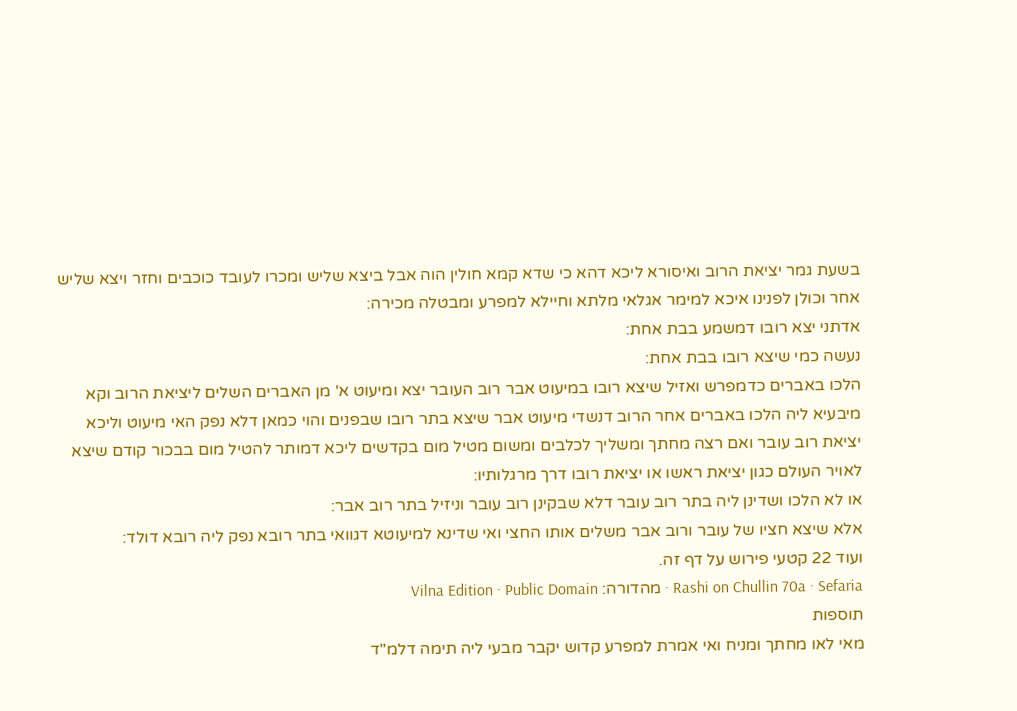בשעת גמר יציאת הרוב ואיסורא ליכא דהא כי שדא קמא חולין הוה אבל ביצא שליש ומכרו לעובד כוכבים וחזר ויצא שליש אחר וכולן לפנינו איכא למימר אגלאי מלתא וחיילא למפרע ומבטלה מכירה:
אדתני יצא רובו דמשמע בבת אחת:
נעשה כמי שיצא רובו בבת אחת:
הלכו באברים כדמפרש ואזיל שיצא רובו במיעוט אבר רוב העובר יצא ומיעוט א' מן האברים השלים ליציאת הרוב וקא מיבעיא ליה הלכו באברים אחר הרוב דנשדי מיעוט אבר שיצא בתר רובו שבפנים והוי כמאן דלא נפק האי מיעוט וליכא יציאת רוב עובר ואם רצה מחתך ומשליך לכלבים ומשום מטיל מום בקדשים ליכא דמותר להטיל מום בבכור קודם שיצא לאויר העולם כגון יציאת ראשו או יציאת רובו דרך מרגלותיו:
או לא הלכו ושדינן ליה בתר רוב עובר דלא שבקינן רוב עובר וניזיל בתר רוב אבר:
אלא שיצא חציו של עובר ורוב אבר משלים אותו החצי ואי שדינא למיעוטא דגוואי בתר רובא נפק ליה רובא דולד:
ועוד 22 קטעי פירוש על דף זה.
Rashi on Chullin 70a · Sefaria · מהדורה: Vilna Edition · Public Domain
תוספות
מאי לאו מחתך ומניח ואי אמרת למפרע קדוש יקבר מבעי ליה תימה דלמ"ד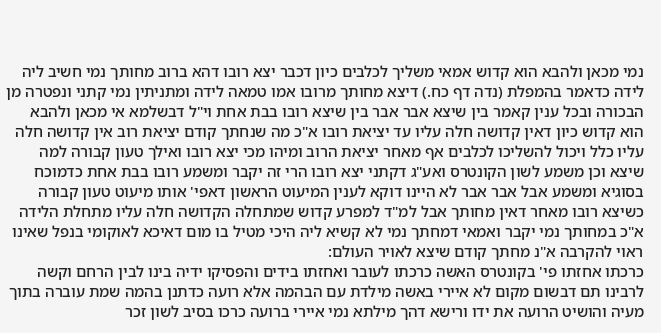נמי מכאן ולהבא הוא קדוש אמאי משליך לכלבים כיון דכבר יצא רובו דהא ברוב מחותך נמי חשיב ליה לידה כדאמר בהמפלת (נדה דף כח.) דיצא מחותך מרובו אמו טמאה לידה ומתניתין נמי קתני ונפטרה מן הבכורה ובכל ענין קאמר בין שיצא אבר אבר בין שיצא רובו בבת אחת וי"ל דבשלמא אי מכאן ולהבא הוא קדוש כיון דאין קדושה חלה עליו עד יציאת רובו א"כ מה שנחתך קודם יציאת רוב אין קדושה חלה עליו כלל ויכול להשליכו לכלבים אף מאחר יציאת הרוב ומיהו מכי יצא רובו ואילך טעון קבורה למה שיצא וכן משמע לשון הקונטרס ואע"ג דקתני יצא רובו הרי זה יקבר ומשמע רובו בבת אחת כדמוכח בסוגיא ומשמע אבל אבר אבר לא היינו דוקא לענין המיעוט הראשון דאפי' אותו מיעוט טעון קבורה כשיצא רובו מאחר דאין מחותך אבל למ"ד למפרע קדוש שמתחלה הקדושה חלה עליו מתחלת הלידה א"כ במחותך נמי יקבר ואמאי דמחתך נמי לא קשיא ליה היכי מטיל בו מום דאיכא לאוקומי בנפל שאינו ראוי להקרבה א"נ מחתך קודם שיצא לאויר העולם:
כרכתו אחזתו פי' בקונטרס האשה כרכתו לעובר ואחזתו בידים והפסיקו ידיה בינו לבין הרחם וקשה לרבינו תם דבשום מקום לא איירי באשה מילדת עם הבהמה אלא רועה כדתנן בהמה שמת עוברה בתוך מעיה והושיט הרועה את ידו ורישא דהך מילתא נמי איירי ברועה כרכו בסיב לשון זכר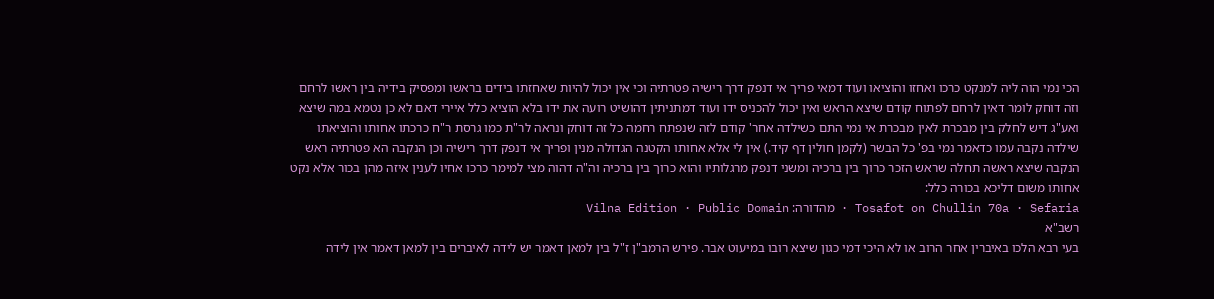הכי נמי הוה ליה למנקט כרכו ואחזו והוציאו ועוד דמאי פריך אי דנפק דרך רישיה פטרתיה וכי אין יכול להיות שאחזתו בידים בראשו ומפסיק בידיה בין ראשו לרחם וזה דוחק לומר דאין לרחם לפתוח קודם שיצא הראש ואין יכול להכניס ידו ועוד דמתניתין דהושיט רועה את ידו בלא הוציא כלל איירי דאם לא כן נטמא במה שיצא ואע"ג דיש לחלק בין מבכרת לאין מבכרת אי נמי התם כשילדה אחר' קודם לזה שנפתח רחמה כל זה דוחק ונראה לר"ת כמו גרסת ר"ח כרכתו אחותו והוציאתו שילדה נקבה עמו כדאמר נמי בפ' כל הבשר (לקמן חולין דף קיד.) אין לי אלא אחותו הקטנה הגדולה מנין ופריך אי דנפק דרך רישיה וכן הנקבה הא פטרתיה ראש הנקבה שיצא ראשה תחלה שראש הזכר כרוך בין ברכיה ומשני דנפק מרגלותיו והוא כרוך בין ברכיה וה"ה דהוה מצי למימר כרכו אחיו לענין איזה מהן בכור אלא נקט אחותו משום דליכא בכורה כלל:
Tosafot on Chullin 70a · Sefaria · מהדורה: Vilna Edition · Public Domain
רשב"א
בעי רבא הלכו באיברין אחר הרוב או לא היכי דמי כגון שיצא רובו במיעוט אבר. פירש הרמב"ן ז"ל בין למאן דאמר יש לידה לאיברים בין למאן דאמר אין לידה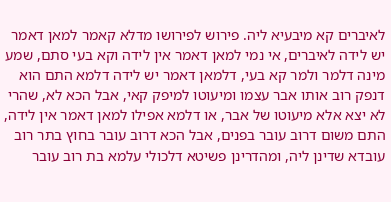לאיברים קא מיבעיא ליה. פירוש לפירושו מדלא קאמר למאן דאמר יש לידה לאיברים, אי נמי למאן דאמר אין לידה וקא בעי סתם, שמע מינה דלמר ולמר קא בעי, דלמאן דאמר יש לידה דלמא התם הוא דנפק רוב אותו אבר עצמו ומיעוטו למיפק קאי, אבל הכא לא, שהרי לא יצא אלא מיעוטו של אבר, או דלמא אפילו למאן דאמר אין לידה, התם משום דרוב עובר בפנים, אבל הכא דרוב עובר בחוץ בתר רוב עובדא שדינן ליה, ומהדרינן פשיטא דלכולי עלמא בת רוב עובר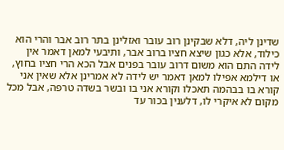שדינן ליה, דלא שבקינן רוב עובר ואזלינן בתר רוב אבר והרי הוא כילוד, אלא כגון שיצא חציו ברוב אבר, ותיבעי למאן דאמר אין לידה התם הוא משום דרוב עובר בפנים אבל הכא הרי חציו בחוץ, או דילמא אפילו למאן דאמר יש לידה לא אמרינן אלא שאין אני קורא בו בבהמה תאכלו וקורא אני בו ובשר בשדה טרפה, אבל מכל מקום לא איקרי לו, דלענין בכור עד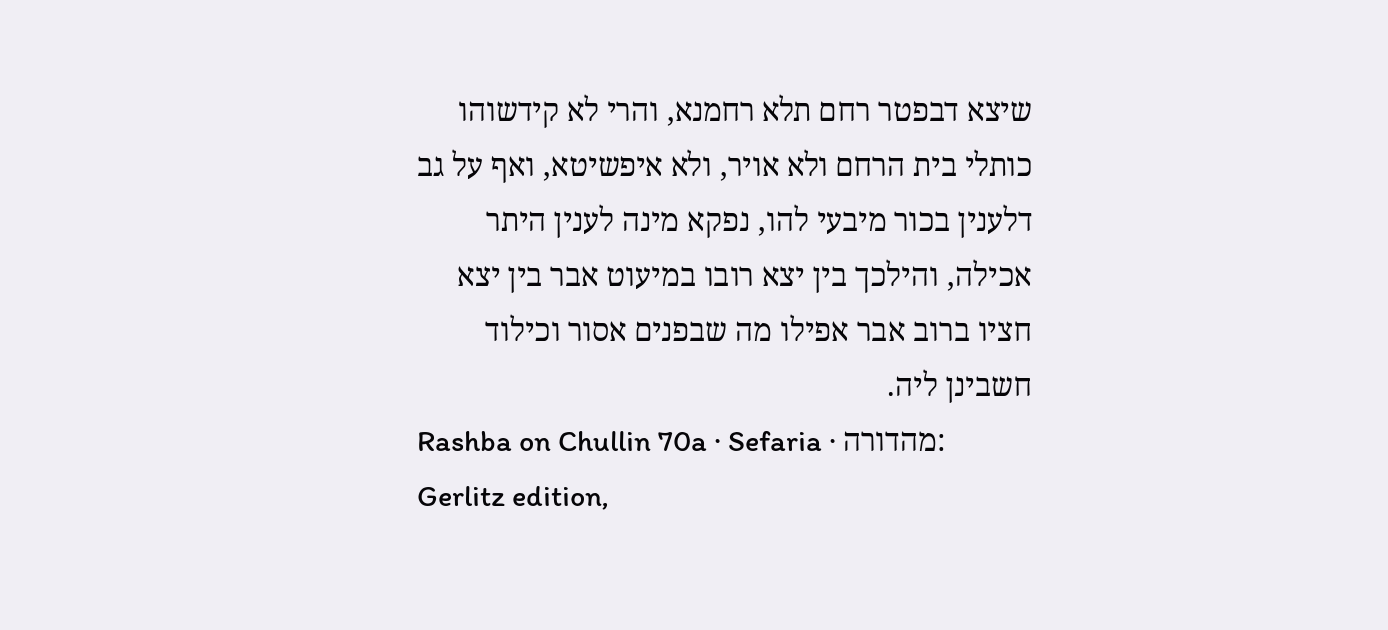שיצא דבפטר רחם תלא רחמנא, והרי לא קידשוהו כותלי בית הרחם ולא אויר, ולא איפשיטא, ואף על גב דלענין בכור מיבעי להו, נפקא מינה לענין היתר אכילה, והילכך בין יצא רובו במיעוט אבר בין יצא חציו ברוב אבר אפילו מה שבפנים אסור וכילוד חשבינן ליה.
Rashba on Chullin 70a · Sefaria · מהדורה: Gerlitz edition,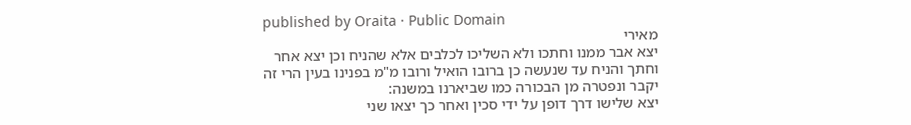published by Oraita · Public Domain
מאירי
יצא אבר ממנו וחתכו ולא השליכו לכלבים אלא שהניח וכן יצא אחר וחתך והניח עד שנעשה כן ברובו הואיל ורובו מ"מ בפנינו בעין הרי זה יקבר ונפטרה מן הבכורה כמו שביארנו במשנה:
יצא שלישו דרך דופן על ידי סכין ואחר כך יצאו שני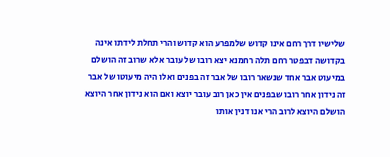שלישיו דרך רחם אינו קדוש שלמפרע הוא קדוש והרי תחלת לידתו אינה בקדושה דבפטר רחם תלה רחמנא יצא רובו של עובר אלא שרוב זה הושלם במיעוט אבר אחד שנשאר רובו של אבר זה בפנים ואלו היה מיעוטו של אבר זה נידון אחר רובו שבפנים אין כאן רוב עובר יוצא ואם הוא נידון אחר היוצא הושלם היוצא לרוב הרי אנו דנין אותו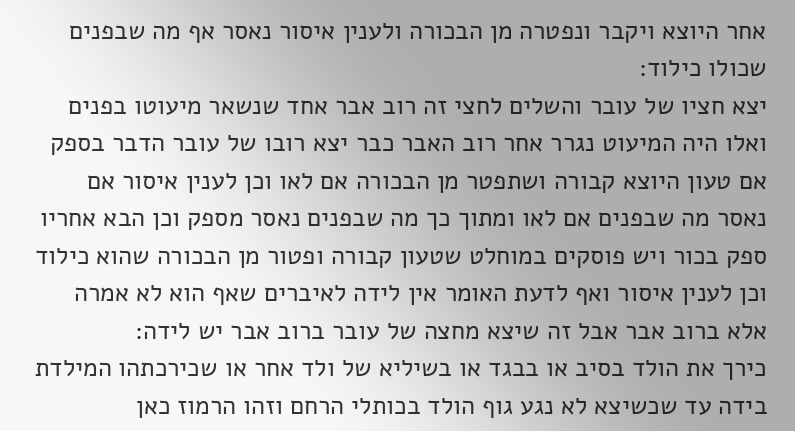אחר היוצא ויקבר ונפטרה מן הבכורה ולענין איסור נאסר אף מה שבפנים שכולו כילוד:
יצא חציו של עובר והשלים לחצי זה רוב אבר אחד שנשאר מיעוטו בפנים ואלו היה המיעוט נגרר אחר רוב האבר כבר יצא רובו של עובר הדבר בספק אם טעון היוצא קבורה ושתפטר מן הבכורה אם לאו וכן לענין איסור אם נאסר מה שבפנים אם לאו ומתוך כך מה שבפנים נאסר מספק וכן הבא אחריו ספק בכור ויש פוסקים במוחלט שטעון קבורה ופטור מן הבכורה שהוא כילוד וכן לענין איסור ואף לדעת האומר אין לידה לאיברים שאף הוא לא אמרה אלא ברוב אבר אבל זה שיצא מחצה של עובר ברוב אבר יש לידה:
כירך את הולד בסיב או בבגד או בשיליא של ולד אחר או שכירכתהו המילדת בידה עד שכשיצא לא נגע גוף הולד בכותלי הרחם וזהו הרמוז כאן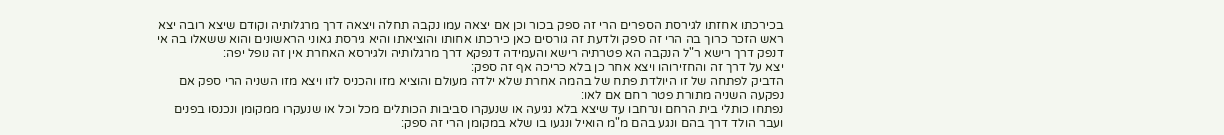בכירכתו אחזתו לגירסת הספרים הרי זה ספק בכור וכן אם יצאה עמו נקבה תחלה ויצאה דרך מרגלותיה וקודם שיצא רובה יצא ראש הזכר כרוך בה הרי זה ספק ולדעת זה גורסים כאן כירכתו אחותו והוציאתו והיא גירסת גאוני הראשונים והוא ששאלו בה אי דנפק דרך רישא ר"ל הנקבה הא פטרתיה רישא והעמידה דנפקא דרך מרגלותיה ולגירסא האחרת אין זה נופל יפה:
יצא על דרך זה והחזירוהו ויצא אחר כן בלא כריכה אף זה ספק:
הדביק לפתחה של זו היולדת פתח של בהמה אחרת שלא ילדה מעולם והוציא מזו והכניס לזו ויצא מזו השניה הרי ספק אם נפקעה השניה מתורת פטר רחם אם לאו:
נפתחו כותלי בית הרחם ונרחבו עד שיצא בלא נגיעה או שנעקרו סביבות הכותלים מכל וכל או שנעקרו ממקומן ונכנסו בפנים ועבר הולד דרך בהם ונגע בהם מ"מ הואיל ונגעו בו שלא במקומן הרי זה ספק: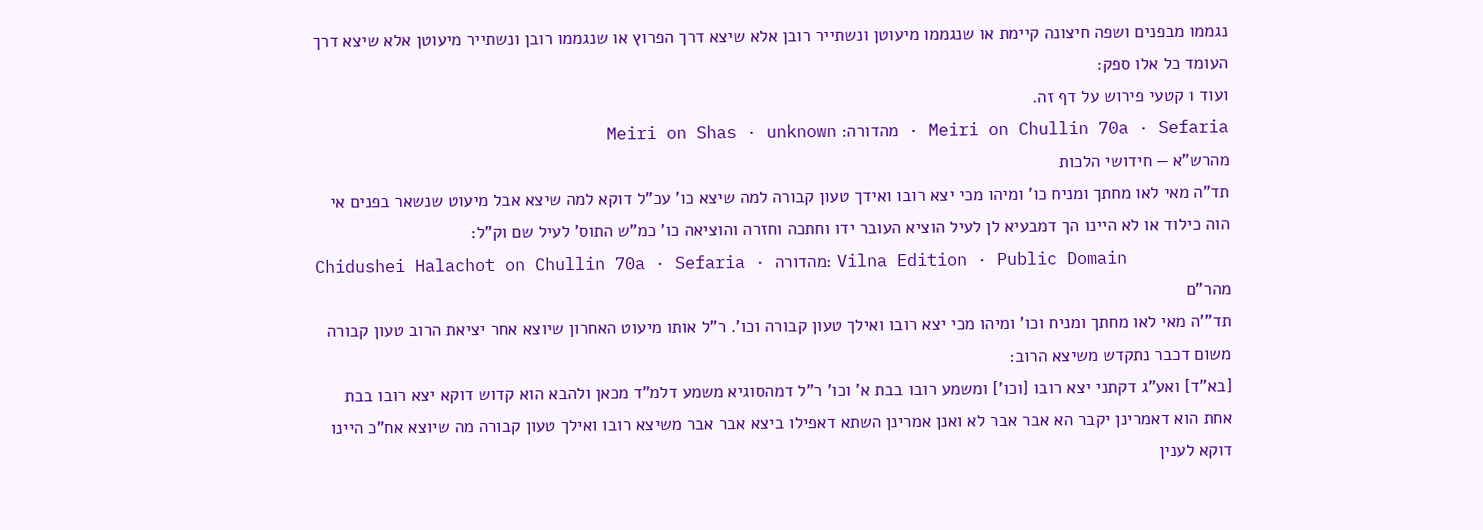נגממו מבפנים ושפה חיצונה קיימת או שנגממו מיעוטן ונשתייר רובן אלא שיצא דרך הפרוץ או שנגממו רובן ונשתייר מיעוטן אלא שיצא דרך העומד כל אלו ספק:
ועוד 1 קטעי פירוש על דף זה.
Meiri on Chullin 70a · Sefaria · מהדורה: Meiri on Shas · unknown
מהרש"א — חידושי הלכות
תד"ה מאי לאו מחתך ומניח כו' ומיהו מכי יצא רובו ואידך טעון קבורה למה שיצא כו' עכ"ל דוקא למה שיצא אבל מיעוט שנשאר בפנים אי הוה כילוד או לא היינו הך דמבעיא לן לעיל הוציא העובר ידו וחתכה וחזרה והוציאה כו' כמ"ש התוס' לעיל שם וק"ל:
Chidushei Halachot on Chullin 70a · Sefaria · מהדורה: Vilna Edition · Public Domain
מהר"ם
תד"'ה מאי לאו מחתך ומניח וכו' ומיהו מכי יצא רובו ואילך טעון קבורה וכו'. ר"ל אותו מיעוט האחרון שיוצא אחר יציאת הרוב טעון קבורה משום דכבר נתקדש משיצא הרוב:
[בא"ד] ואע"ג דקתני יצא רובו [וכו'] ומשמע רובו בבת א' וכו' ר"ל דמהסוגיא משמע דלמ"ד מכאן ולהבא הוא קדוש דוקא יצא רובו בבת אחת הוא דאמרינן יקבר הא אבר אבר לא ואנן אמרינן השתא דאפילו ביצא אבר אבר משיצא רובו ואילך טעון קבורה מה שיוצא אח"כ היינו דוקא לענין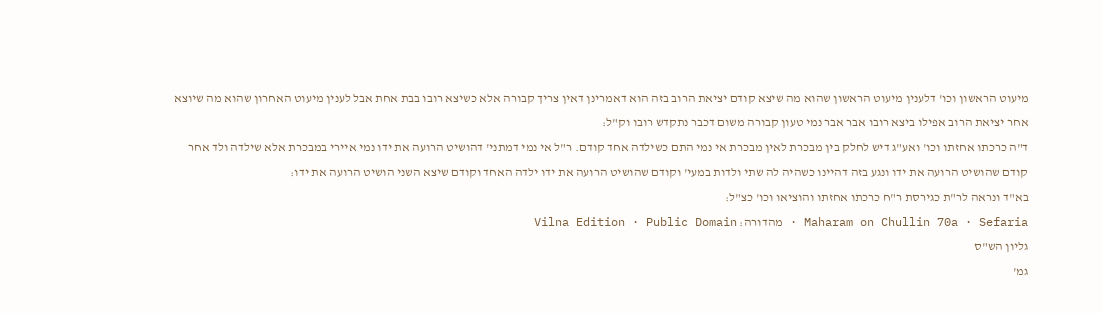מיעוט הראשון וכו' דלענין מיעוט הראשון שהוא מה שיצא קודם יציאת הרוב בזה הוא דאמרינן דאין צריך קבורה אלא כשיצא רובו בבת אחת אבל לענין מיעוט האחרון שהוא מה שיוצא אחר יציאת הרוב אפילו ביצא רובו אבר אבר נמי טעון קבורה משום דכבר נתקדש רובו וק"ל:
ד"ה כרכתו אחזתו וכו' ואע"ג דיש לחלק בין מבכרת לאין מבכרת אי נמי התם כשילדה אחד קודם. ר"ל אי נמי דמתני' דהושיט הרועה את ידו נמי איירי במבכרת אלא שילדה ולד אחר קודם שהושיט הרועה את ידו ונגע בזה דהיינו כשהיה לה שתי ולדות במעי' וקודם שהושיט הרועה את ידו ילדה האחד וקודם שיצא השני הושיט הרועה את ידו:
בא"ד ונראה לר"ת כגירסת ר"ח כרכתו אחזתו והוציאו וכו' כצ"ל:
Maharam on Chullin 70a · Sefaria · מהדורה: Vilna Edition · Public Domain
גליון הש"ס
גמ'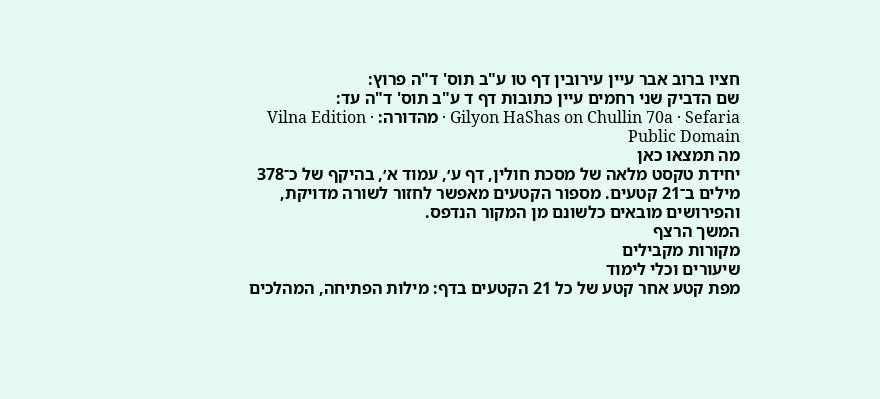חציו ברוב אבר עיין עירובין דף טו ע"ב תוס' ד"ה פרוץ:
שם הדביק שני רחמים עיין כתובות דף ד ע"ב תוס' ד"ה עד:
Gilyon HaShas on Chullin 70a · Sefaria · מהדורה: Vilna Edition · Public Domain
מה תמצאו כאן
יחידת טקסט מלאה של מסכת חולין, דף ע׳, עמוד א׳, בהיקף של כ־378 מילים ב־21 קטעים. מספור הקטעים מאפשר לחזור לשורה מדויקת, והפירושים מובאים כלשונם מן המקור הנדפס.
המשך הרצף
מקורות מקבילים
שיעורים וכלי לימוד
מפת קטע אחר קטע של כל 21 הקטעים בדף: מילות הפתיחה, המהלכים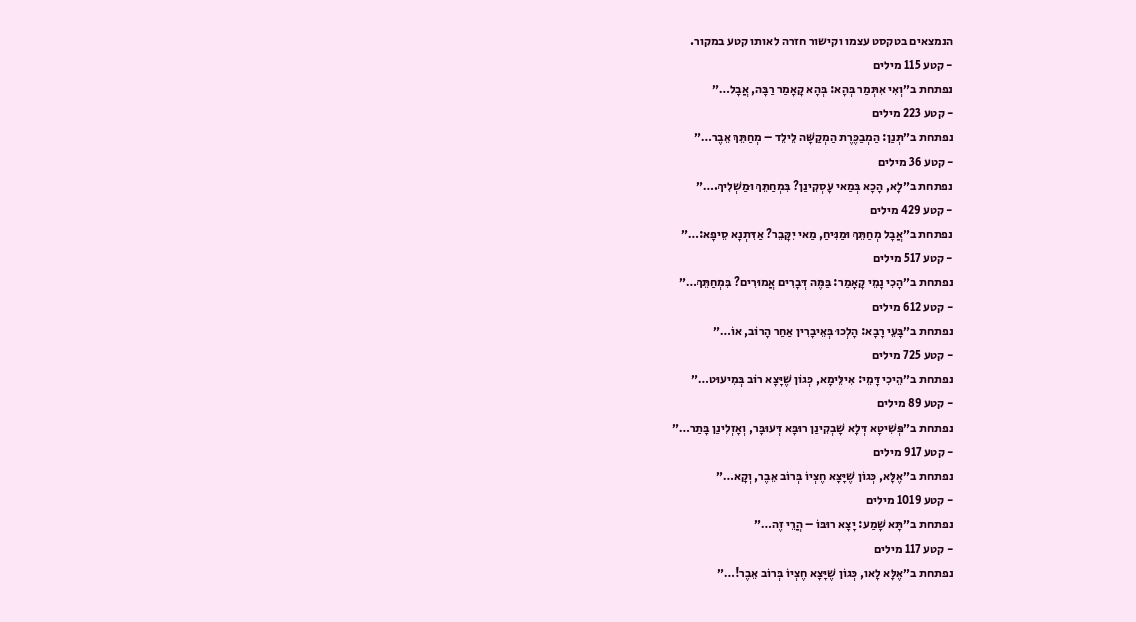הנמצאים בטקסט עצמו וקישור חזרה לאותו קטע במקור.
- קטע 115 מילים
נפתחת ב״וְאִי אִתְּמַר בְּהָא: בְּהָא קָאָמַר רַבָּה, אֲבָל…״
- קטע 223 מילים
נפתחת ב״תְּנַן: הַמְבַכֶּרֶת הַמְקַשָּׁה לֵילֵד – מְחַתֵּךְ אֵבֶר…״
- קטע 36 מילים
נפתחת ב״לָא, הָכָא בְּמַאי עָסְקִינַן? בִּמְחַתֵּךְ וּמַשְׁלִיךְ.…״
- קטע 429 מילים
נפתחת ב״אֲבָל מְחַתֵּךְ וּמַנִּיחַ, מַאי יִקָּבֵר? אַדִּתְנָא סֵיפָא:…״
- קטע 517 מילים
נפתחת ב״הָכִי נָמֵי קָאָמַר: בַּמֶּה דְּבָרִים אֲמוּרִים? בִּמְחַתֵּךְ…״
- קטע 612 מילים
נפתחת ב״בָּעֵי רָבָא: הָלְכוּ בְּאֵיבָרִין אַחַר הָרוֹב, אוֹ…״
- קטע 725 מילים
נפתחת ב״הֵיכִי דָּמֵי: אִילֵּימָא, כְּגוֹן שֶׁיָּצָא רוֹב בְּמִיעוּט…״
- קטע 89 מילים
נפתחת ב״פְּשִׁיטָא דְּלָא שָׁבְקִינַן רוּבָּא דְּעוּבָּר, וְאָזְלִינַן בָּתַר…״
- קטע 917 מילים
נפתחת ב״אֶלָּא, כְּגוֹן שֶׁיָּצָא חֶצְיוֹ בְּרוֹב אֵבֶר, וְקָא…״
- קטע 1019 מילים
נפתחת ב״תָּא שָׁמַע: יָצָא רוּבּוֹ – הֲרֵי זֶה…״
- קטע 117 מילים
נפתחת ב״אֶלָּא לָאו, כְּגוֹן שֶׁיָּצָא חֶצְיוֹ בְּרוֹב אֵבֶר!…״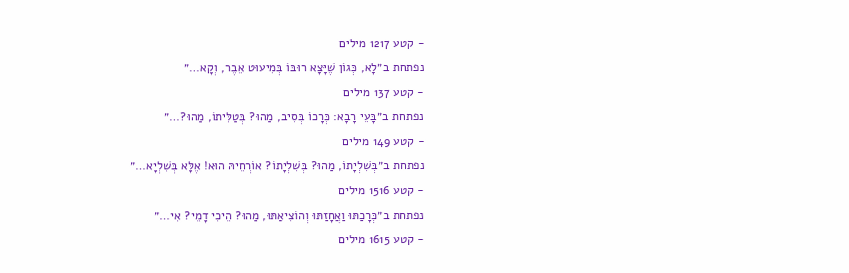- קטע 1217 מילים
נפתחת ב״לָא, כְּגוֹן שֶׁיָּצָא רוּבּוֹ בְּמִיעוּט אֵבֶר, וְקָא…״
- קטע 137 מילים
נפתחת ב״בָּעֵי רָבָא: כְּרָכוֹ בְּסִיב, מַהוּ? בְּטַלִּיתוֹ, מַהוּ?…״
- קטע 149 מילים
נפתחת ב״בְּשִׁלְיָתוֹ, מַהוּ? בְּשִׁלְיָתוֹ? אוֹרְחֵיהּ הוּא! אֶלָּא בְּשִׁלְיָא…״
- קטע 1516 מילים
נפתחת ב״כְּרָכַתּוּ וַאֲחָזַתּוּ וְהוֹצִיאַתּוּ, מַהוּ? הֵיכִי דָמֵי? אִי…״
- קטע 1615 מילים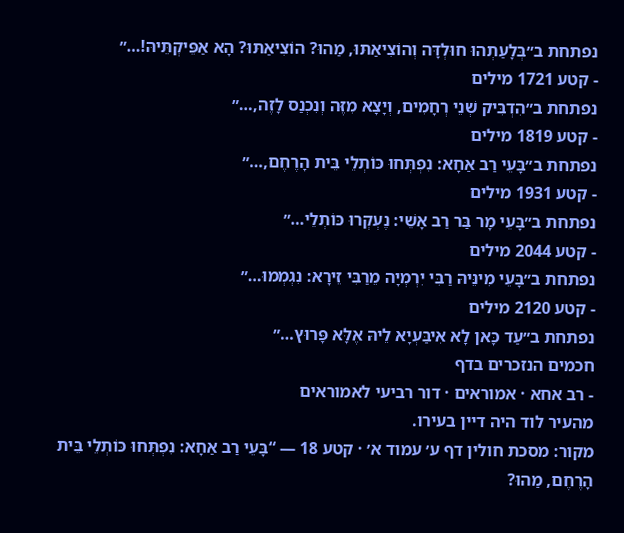נפתחת ב״בְּלָעַתְהוּ חוּלְדָּה וְהוֹצִיאַתּוּ, מַהוּ? הוֹצִיאַתּוּ? הָא אַפֵּיקְתֵּיהּ!…״
- קטע 1721 מילים
נפתחת ב״הִדְבִּיק שְׁנֵי רְחָמִים, וְיָצָא מִזֶּה וְנִכְנַס לָזֶה,…״
- קטע 1819 מילים
נפתחת ב״בָּעֵי רַב אַחָא: נִפְתְּחוּ כּוֹתְלֵי בֵּית הָרֶחֶם,…״
- קטע 1931 מילים
נפתחת ב״בָּעֵי מָר בַּר רַב אָשֵׁי: נֶעְקְרוּ כּוֹתְלֵי…״
- קטע 2044 מילים
נפתחת ב״בָּעֵי מִינֵּיהּ רַבִּי יִרְמְיָה מֵרַבִּי זֵירָא: נִגְמְמוּ…״
- קטע 2120 מילים
נפתחת ב״עַד כָּאן לָא אִיבַּעְיָא לֵיהּ אֶלָּא פָּרוּץ…״
חכמים הנזכרים בדף
- רב אחא · אמוראים · דור רביעי לאמוראים
מהעיר לוד היה דיין בעירו.
מקור: מסכת חולין דף ע׳ עמוד א׳ · קטע 18 — “בָּעֵי רַב אַחָא: נִפְתְּחוּ כּוֹתְלֵי בֵּית הָרֶחֶם, מַהוּ?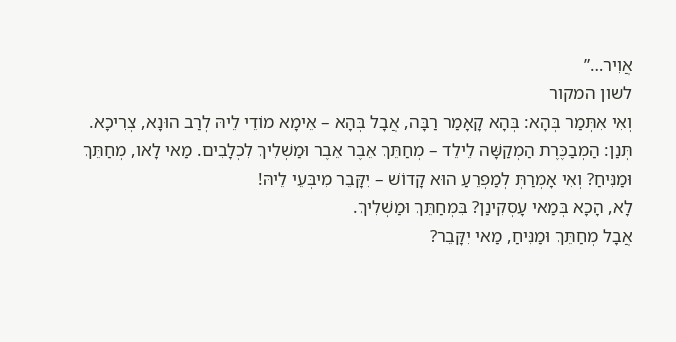אֲוִיר…”
לשון המקור
וְאִי אִתְּמַר בְּהָא: בְּהָא קָאָמַר רַבָּה, אֲבָל בְּהָא – אֵימָא מוֹדֵי לֵיהּ לְרַב הוּנָא, צְרִיכָא.
תְּנַן: הַמְבַכֶּרֶת הַמְקַשָּׁה לֵילֵד – מְחַתֵּךְ אֵבֶר אֵבֶר וּמַשְׁלִיךְ לִכְלָבִים. מַאי לָאו, מְחַתֵּךְ וּמַנִּיחַ? וְאִי אָמְרַתְּ לְמַפְרֵעַ הוּא קָדוֹשׁ – יִקָּבֵר מִיבְּעֵי לֵיהּ!
לָא, הָכָא בְּמַאי עָסְקִינַן? בִּמְחַתֵּךְ וּמַשְׁלִיךְ.
אֲבָל מְחַתֵּךְ וּמַנִּיחַ, מַאי יִקָּבֵר?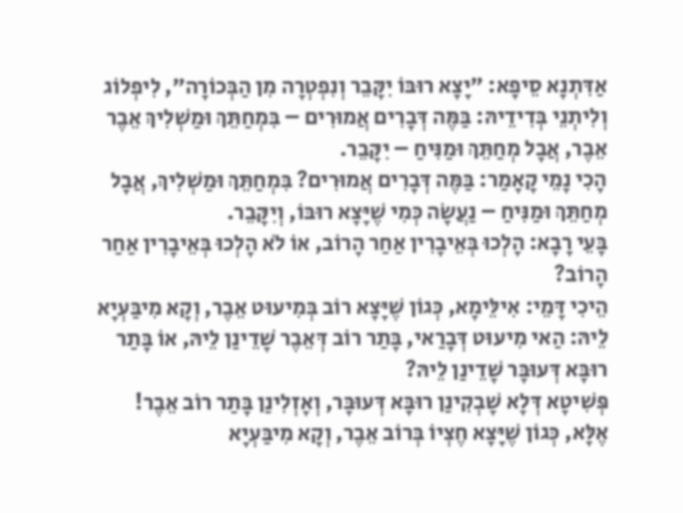אַדִּתְנָא סֵיפָא: ״יָצָא רוּבּוֹ יִקָּבֵר וְנִפְטְרָה מִן הַבְּכוֹרָה״, לִיפְלוֹג וְלִיתְנֵי בְּדִידֵיהּ: בַּמֶּה דְּבָרִים אֲמוּרִים – בִּמְחַתֵּךְ וּמַשְׁלִיךְ אֵבֶר אֵבֶר, אֲבָל מְחַתֵּךְ וּמַנִּיחַ – יִקָּבֵר.
הָכִי נָמֵי קָאָמַר: בַּמֶּה דְּבָרִים אֲמוּרִים? בִּמְחַתֵּךְ וּמַשְׁלִיךְ, אֲבָל מְחַתֵּךְ וּמַנִּיחַ – נַעֲשָׂה כְּמִי שֶׁיָּצָא רוּבּוֹ, וְיִקָּבֵר.
בָּעֵי רָבָא: הָלְכוּ בְּאֵיבָרִין אַחַר הָרוֹב, אוֹ לֹא הָלְכוּ בְּאֵיבָרִין אַחַר הָרוֹב?
הֵיכִי דָּמֵי: אִילֵּימָא, כְּגוֹן שֶׁיָּצָא רוֹב בְּמִיעוּט אֵבֶר, וְקָא מִיבַּעְיָא לֵיהּ: הַאי מִיעוּט דְּבָרַאי, בָּתַר רוֹב דְּאֵבֶר שָׁדֵינַן לֵיהּ, אוֹ בָּתַר רוּבָּא דְּעוּבָּר שָׁדֵינַן לֵיהּ?
פְּשִׁיטָא דְּלָא שָׁבְקִינַן רוּבָּא דְּעוּבָּר, וְאָזְלִינַן בָּתַר רוֹב אֵבֶר!
אֶלָּא, כְּגוֹן שֶׁיָּצָא חֶצְיוֹ בְּרוֹב אֵבֶר, וְקָא מִיבַּעְיָא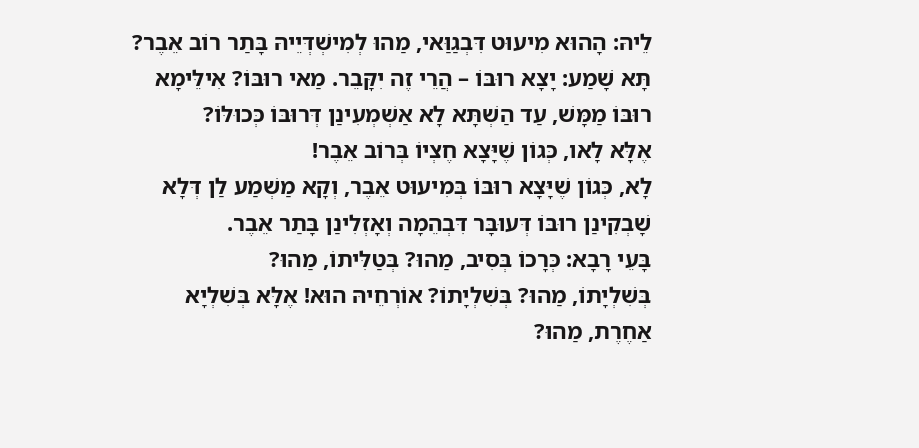לֵיהּ: הָהוּא מִיעוּט דִּבְגַוַּאי, מַהוּ לְמִישְׁדְּיֵיהּ בָּתַר רוֹב אֵבֶר?
תָּא שָׁמַע: יָצָא רוּבּוֹ – הֲרֵי זֶה יִקָּבֵר. מַאי רוּבּוֹ? אִילֵּימָא רוּבּוֹ מַמָּשׁ, עַד הַשְׁתָּא לָא אַשְׁמְעִינַן דְּרוּבּוֹ כְּכוּלּוֹ?
אֶלָּא לָאו, כְּגוֹן שֶׁיָּצָא חֶצְיוֹ בְּרוֹב אֵבֶר!
לָא, כְּגוֹן שֶׁיָּצָא רוּבּוֹ בְּמִיעוּט אֵבֶר, וְקָא מַשְׁמַע לַן דְּלָא שָׁבְקִינַן רוּבּוֹ דְּעוּבָּר דִּבְהֵמָה וְאָזְלִינַן בָּתַר אֵבֶר.
בָּעֵי רָבָא: כְּרָכוֹ בְּסִיב, מַהוּ? בְּטַלִּיתוֹ, מַהוּ?
בְּשִׁלְיָתוֹ, מַהוּ? בְּשִׁלְיָתוֹ? אוֹרְחֵיהּ הוּא! אֶלָּא בְּשִׁלְיָא אַחֶרֶת, מַהוּ?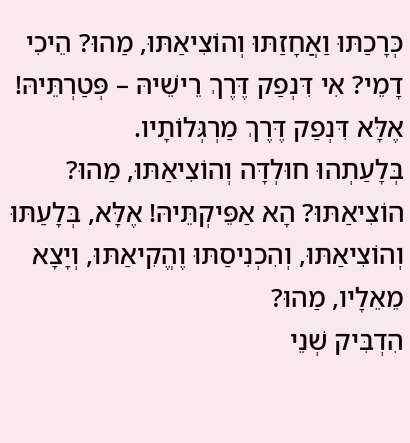כְּרָכַתּוּ וַאֲחָזַתּוּ וְהוֹצִיאַתּוּ, מַהוּ? הֵיכִי דָמֵי? אִי דִּנְפַק דֶּרֶךְ רֵישֵׁיהּ – פְּטַרְתֵּיהּ! אֶלָּא דִּנְפַק דֶּרֶךְ מַרְגְּלוֹתָיו.
בְּלָעַתְהוּ חוּלְדָּה וְהוֹצִיאַתּוּ, מַהוּ? הוֹצִיאַתּוּ? הָא אַפֵּיקְתֵּיהּ! אֶלָּא, בְּלָעַתּוּ וְהוֹצִיאַתּוּ, וְהִכְנִיסַתּוּ וֶהֱקִיאַתּוּ, וְיָצָא מֵאֵלָיו, מַהוּ?
הִדְבִּיק שְׁנֵי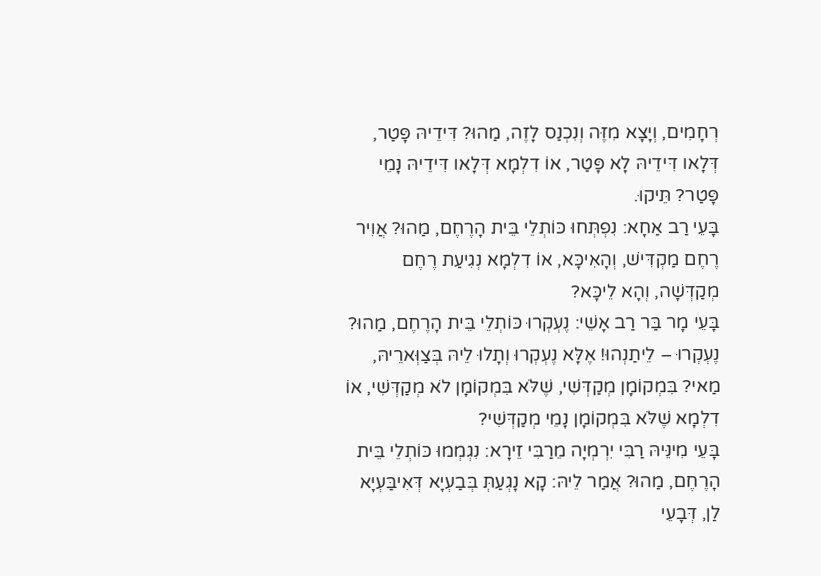רְחָמִים, וְיָצָא מִזֶּה וְנִכְנַס לָזֶה, מַהוּ? דִּידֵיהּ פָּטַר, דְּלָאו דִּידֵיהּ לָא פָּטַר, אוֹ דִלְמָא דְּלָאו דִּידֵיהּ נָמֵי פָּטַר? תֵּיקוּ.
בָּעֵי רַב אַחָא: נִפְתְּחוּ כּוֹתְלֵי בֵּית הָרֶחֶם, מַהוּ? אֲוִיר רֶחֶם מַקְדִּישׁ, וְהָאִיכָּא, אוֹ דִלְמָא נְגִיעַת רֶחֶם מְקַדְּשָׁה, וְהָא לֵיכָּא?
בָּעֵי מָר בַּר רַב אָשֵׁי: נֶעְקְרוּ כּוֹתְלֵי בֵּית הָרֶחֶם, מַהוּ? נֶעְקְרוּ – לֵיתַנְהוּ! אֶלָּא נֶעְקְרוּ וְתָלוּ לֵיהּ בְּצַוְּארֵיהּ, מַאי? בִּמְקוֹמָן מְקַדְּשִׁי, שֶׁלֹּא בִּמְקוֹמָן לֹא מְקַדְּשִׁי, אוֹ דִלְמָא שֶׁלֹּא בִּמְקוֹמָן נָמֵי מְקַדְּשִׁי?
בָּעֵי מִינֵּיהּ רַבִּי יִרְמְיָה מֵרַבִּי זֵירָא: נִגְמְמוּ כּוֹתְלֵי בֵּית הָרֶחֶם, מַהוּ? אֲמַר לֵיהּ: קָא נָגְעַתְּ בְּבַעְיָא דְּאִיבַּעְיָא לַן, דְּבָעֵי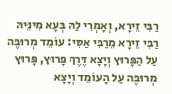רַבִּי זֵירָא, וְאָמְרִי לַהּ בְּעָא מִינֵּיהּ רַבִּי זֵירָא מֵרַבִּי אַסִּי: עוֹמֵד מְרוּבֶּה עַל הַפָּרוּץ וְיָצָא דֶּרֶךְ פָּרוּץ, פָּרוּץ מְרוּבֶּה עַל הָעוֹמֵד וְיָצָא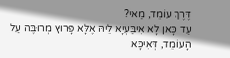דֶּרֶךְ עוֹמֵד, מַאי?
עַד כָּאן לָא אִיבַּעְיָא לֵיהּ אֶלָּא פָּרוּץ מְרוּבֶּה עַל הָעוֹמֵד, דְּאִיכָּא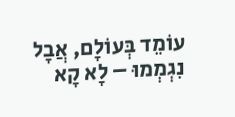עוֹמֵד בְּעוֹלָם, אֲבָל נִגְמְמוּ – לָא קָא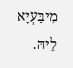מִיבַּעְיָא לֵיהּ.